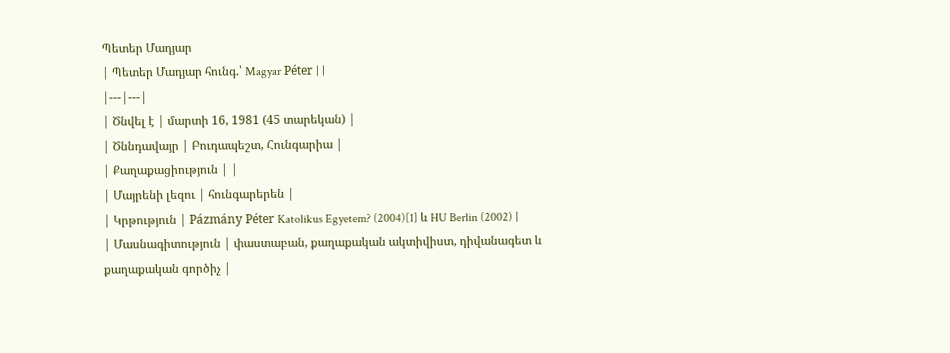Պետեր Մադյար
| Պետեր Մադյար հունգ.՝ Magyar Péter | |
|---|---|
| Ծնվել է | մարտի 16, 1981 (45 տարեկան) |
| Ծննդավայր | Բուդապեշտ, Հունգարիա |
| Քաղաքացիություն | |
| Մայրենի լեզու | հունգարերեն |
| Կրթություն | Pázmány Péter Katolikus Egyetem? (2004)[1] և HU Berlin (2002) |
| Մասնագիտություն | փաստաբան, քաղաքական ակտիվիստ, դիվանագետ և քաղաքական գործիչ |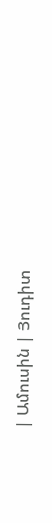| Ամուսին | Յուդիտ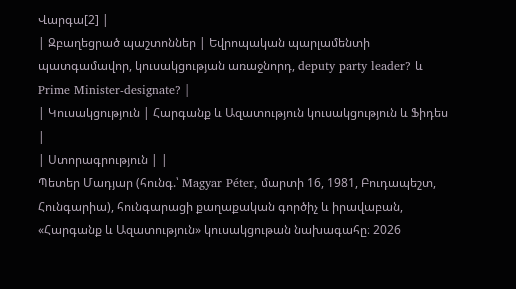Վարգա[2] |
| Զբաղեցրած պաշտոններ | Եվրոպական պարլամենտի պատգամավոր, կուսակցության առաջնորդ, deputy party leader? և Prime Minister-designate? |
| Կուսակցություն | Հարգանք և Ազատություն կուսակցություն և Ֆիդես |
| Ստորագրություն | |
Պետեր Մադյար (հունգ.՝ Magyar Péter, մարտի 16, 1981, Բուդապեշտ, Հունգարիա), հունգարացի քաղաքական գործիչ և իրավաբան, «Հարգանք և Ազատություն» կուսակցութան նախագահը։ 2026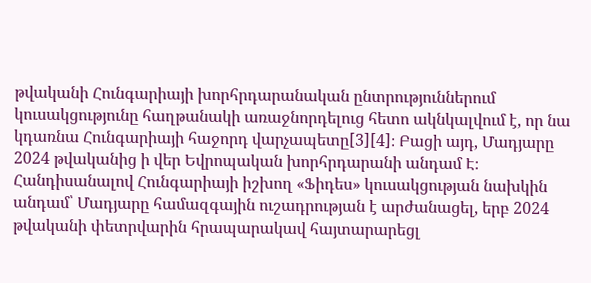թվականի Հունգարիայի խորհրդարանական ընտրություններում կուսակցությունը հաղթանակի առաջնորդելուց հետո ակնկալվում է, որ նա կդառնա Հունգարիայի հաջորդ վարչապետը[3][4]։ Բացի այդ, Մադյարը 2024 թվականից ի վեր Եվրոպական խորհրդարանի անդամ Է։
Հանդիսանալով Հունգարիայի իշխող «Ֆիդես» կուսակցության նախկին անդամ՝ Մադյարը համազգային ուշադրության է արժանացել, երբ 2024 թվականի փետրվարին հրապարակավ հայտարարեցլ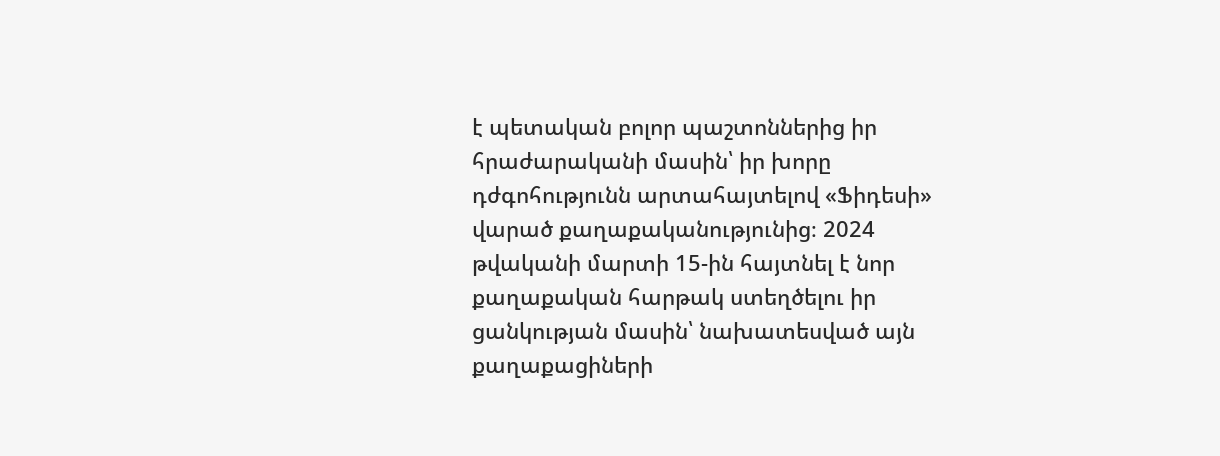է պետական բոլոր պաշտոններից իր հրաժարականի մասին՝ իր խորը դժգոհությունն արտահայտելով «Ֆիդեսի» վարած քաղաքականությունից։ 2024 թվականի մարտի 15-ին հայտնել է նոր քաղաքական հարթակ ստեղծելու իր ցանկության մասին՝ նախատեսված այն քաղաքացիների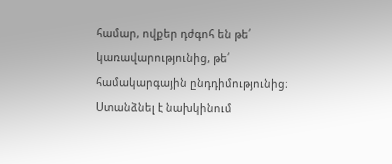համար, ովքեր դժգոհ են թե՛ կառավարությունից, թե՛ համակարգային ընդդիմությունից։ Ստանձնել է նախկինում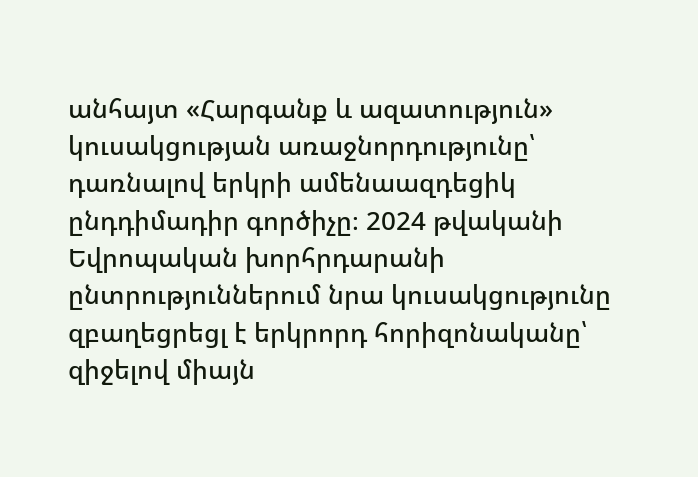անհայտ «Հարգանք և ազատություն» կուսակցության առաջնորդությունը՝ դառնալով երկրի ամենաազդեցիկ ընդդիմադիր գործիչը։ 2024 թվականի Եվրոպական խորհրդարանի ընտրություններում նրա կուսակցությունը զբաղեցրեցլ է երկրորդ հորիզոնականը՝ զիջելով միայն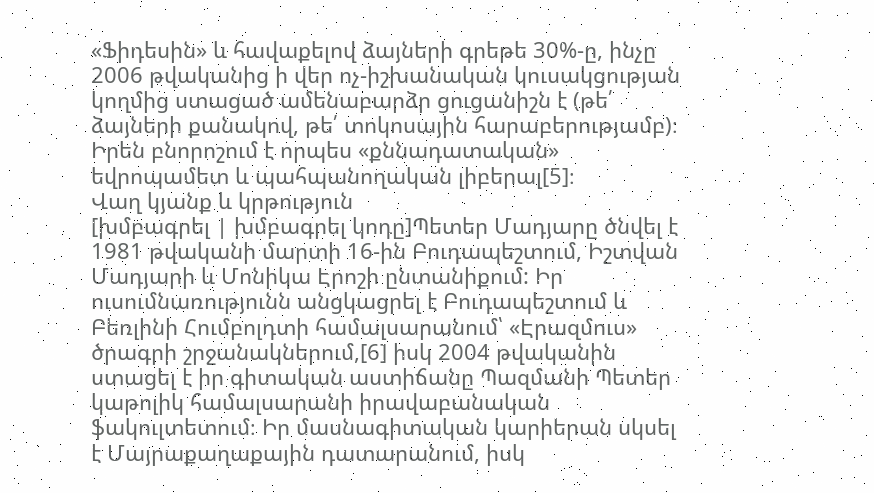«Ֆիդեսին» և հավաքելով ձայների գրեթե 30%-ը, ինչը 2006 թվականից ի վեր ոչ-իշխանական կուսակցության կողմից ստացած ամենաբարձր ցուցանիշն է (թե՛ ձայների քանակով, թե՛ տոկոսային հարաբերությամբ)։ Իրեն բնորոշում է որպես «քննադատական» եվրոպամետ և պահպանողական լիբերալ[5]։
Վաղ կյանք և կրթություն
[խմբագրել | խմբագրել կոդը]Պետեր Մադյարը ծնվել է 1981 թվականի մարտի 16-ին Բուդապեշտում, Իշտվան Մադյարի և Մոնիկա Էրոշի ընտանիքում: Իր ուսումնառությունն անցկացրել է Բուդապեշտում և Բեռլինի Հումբոլդտի համալսարանում՝ «Էրազմուս» ծրագրի շրջանակներում,[6] իսկ 2004 թվականին ստացել է իր գիտական աստիճանը Պազմանի Պետեր կաթոլիկ համալսարանի իրավաբանական ֆակուլտետում։ Իր մասնագիտական կարիերան սկսել է Մայրաքաղաքային դատարանում, իսկ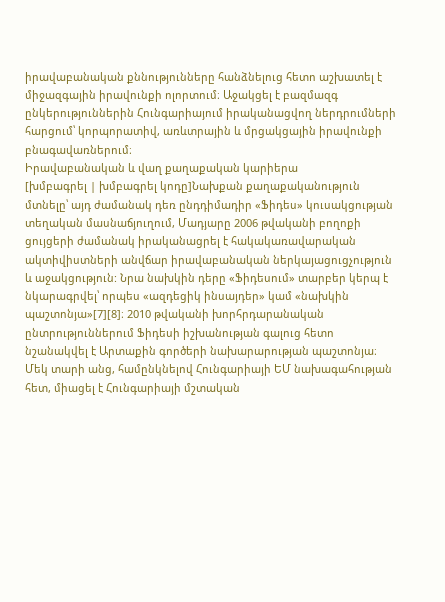իրավաբանական քննությունները հանձնելուց հետո աշխատել է միջազգային իրավունքի ոլորտում։ Աջակցել է բազմազգ ընկերություններին Հունգարիայում իրականացվող ներդրումների հարցում՝ կորպորատիվ, առևտրային և մրցակցային իրավունքի բնագավառներում։
Իրավաբանական և վաղ քաղաքական կարիերա
[խմբագրել | խմբագրել կոդը]Նախքան քաղաքականություն մտնելը՝ այդ ժամանակ դեռ ընդդիմադիր «Ֆիդես» կուսակցության տեղական մասնաճյուղում, Մադյարը 2006 թվականի բողոքի ցույցերի ժամանակ իրականացրել է հակակառավարական ակտիվիստների անվճար իրավաբանական ներկայացուցչություն և աջակցություն: Նրա նախկին դերը «Ֆիդեսում» տարբեր կերպ է նկարագրվել՝ որպես «ազդեցիկ ինսայդեր» կամ «նախկին պաշտոնյա»[7][8]։ 2010 թվականի խորհրդարանական ընտրություններում Ֆիդեսի իշխանության գալուց հետո նշանակվել է Արտաքին գործերի նախարարության պաշտոնյա։ Մեկ տարի անց, համընկնելով Հունգարիայի ԵՄ նախագահության հետ, միացել է Հունգարիայի մշտական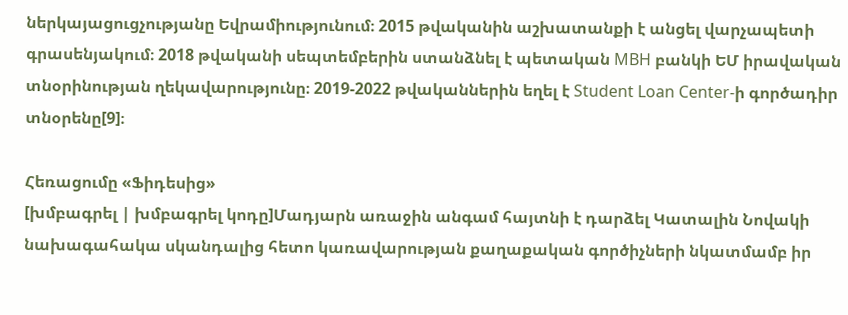ներկայացուցչությանը Եվրամիությունում։ 2015 թվականին աշխատանքի է անցել վարչապետի գրասենյակում։ 2018 թվականի սեպտեմբերին ստանձնել է պետական MBH բանկի ԵՄ իրավական տնօրինության ղեկավարությունը։ 2019-2022 թվականներին եղել է Student Loan Center-ի գործադիր տնօրենը[9]։

Հեռացումը «Ֆիդեսից»
[խմբագրել | խմբագրել կոդը]Մադյարն առաջին անգամ հայտնի է դարձել Կատալին Նովակի նախագահակա սկանդալից հետո կառավարության քաղաքական գործիչների նկատմամբ իր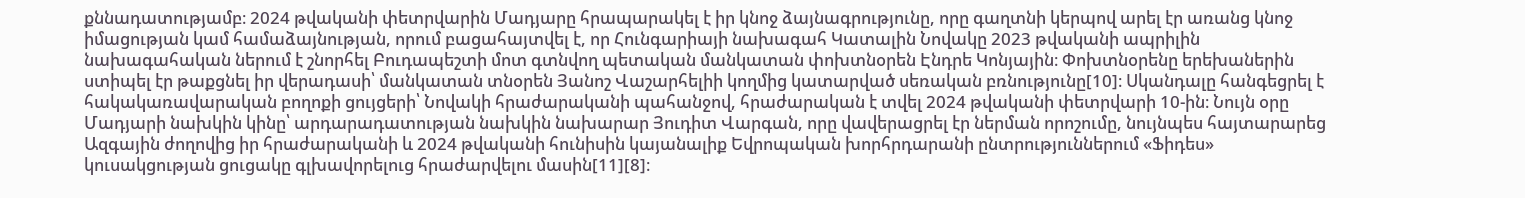քննադատությամբ։ 2024 թվականի փետրվարին Մադյարը հրապարակել է իր կնոջ ձայնագրությունը, որը գաղտնի կերպով արել էր առանց կնոջ իմացության կամ համաձայնության, որում բացահայտվել է, որ Հունգարիայի նախագահ Կատալին Նովակը 2023 թվականի ապրիլին նախագահական ներում է շնորհել Բուդապեշտի մոտ գտնվող պետական մանկատան փոխտնօրեն Էնդրե Կոնյային։ Փոխտնօրենը երեխաներին ստիպել էր թաքցնել իր վերադասի՝ մանկատան տնօրեն Յանոշ Վաշարհելիի կողմից կատարված սեռական բռնությունը[10]։ Սկանդալը հանգեցրել է հակակառավարական բողոքի ցույցերի՝ Նովակի հրաժարականի պահանջով, հրաժարական է տվել 2024 թվականի փետրվարի 10-ին։ Նույն օրը Մադյարի նախկին կինը՝ արդարադատության նախկին նախարար Յուդիտ Վարգան, որը վավերացրել էր ներման որոշումը, նույնպես հայտարարեց Ազգային ժողովից իր հրաժարականի և 2024 թվականի հունիսին կայանալիք Եվրոպական խորհրդարանի ընտրություններում «Ֆիդես» կուսակցության ցուցակը գլխավորելուց հրաժարվելու մասին[11][8]։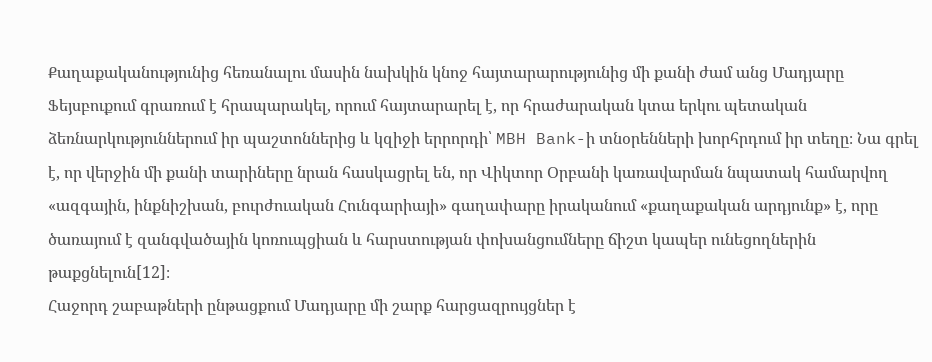Քաղաքականությունից հեռանալու մասին նախկին կնոջ հայտարարությունից մի քանի ժամ անց Մադյարը Ֆեյսբուքում գրառում է հրապարակել, որում հայտարարել է, որ հրաժարական կտա երկու պետական ձեռնարկություններում իր պաշտոններից և կզիջի երրորդի՝ MBH Bank-ի տնօրենների խորհրդում իր տեղը։ Նա գրել է, որ վերջին մի քանի տարիները նրան հասկացրել են, որ Վիկտոր Օրբանի կառավարման նպատակ համարվող «ազգային, ինքնիշխան, բուրժուական Հունգարիայի» գաղափարը իրականում «քաղաքական արդյունք» է, որը ծառայում է զանգվածային կոռուպցիան և հարստության փոխանցումները ճիշտ կապեր ունեցողներին թաքցնելուն[12]։
Հաջորդ շաբաթների ընթացքում Մադյարը մի շարք հարցազրույցներ է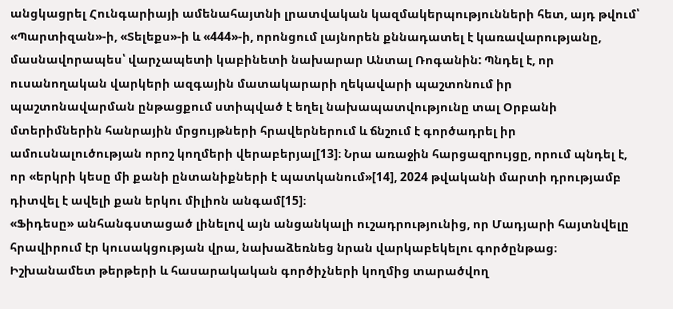անցկացրել Հունգարիայի ամենահայտնի լրատվական կազմակերպությունների հետ, այդ թվում՝ «Պարտիզան»-ի, «Տելեքս»-ի և «444»-ի, որոնցում լայնորեն քննադատել է կառավարությանը, մասնավորապես՝ վարչապետի կաբինետի նախարար Անտալ Ռոգանին: Պնդել է, որ ուսանողական վարկերի ազգային մատակարարի ղեկավարի պաշտոնում իր պաշտոնավարման ընթացքում ստիպված է եղել նախապատվությունը տալ Օրբանի մտերիմներին հանրային մրցույթների հրավերներում և ճնշում է գործադրել իր ամուսնալուծության որոշ կողմերի վերաբերյալ[13]։ Նրա առաջին հարցազրույցը, որում պնդել է, որ «երկրի կեսը մի քանի ընտանիքների է պատկանում»[14], 2024 թվականի մարտի դրությամբ դիտվել է ավելի քան երկու միլիոն անգամ[15]։
«Ֆիդեսը» անհանգստացած լինելով այն անցանկալի ուշադրությունից, որ Մադյարի հայտնվելը հրավիրում էր կուսակցության վրա, նախաձեռնեց նրան վարկաբեկելու գործընթաց։ Իշխանամետ թերթերի և հասարակական գործիչների կողմից տարածվող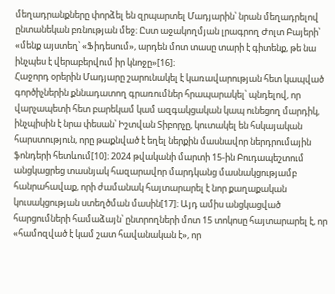մեղադրանքները փորձել են զրպարտել Մադյարին՝ նրան մեղադրելով ընտանեկան բռնության մեջ։ Ըստ աջակողմյան լրագրող Ժոլտ Բայերի՝ «մենք այստեղ՝ «Ֆիդեսում», արդեն մոտ տասը տարի է գիտենք, թե նա ինչպես է վերաբերվում իր կնոջը»[16]։
Հաջորդ օրերին Մադյարը շարունակել է կառավարության հետ կապված գործիչներին քննադատող գրառումներ հրապարակել՝ պնդելով, որ վարչապետի հետ բարեկամ կամ ազգակցական կապ ունեցող մարդիկ, ինչպիսին է նրա փեսան՝ Իշտվան Տիբորչը, կուտակել են հսկայական հարստություն, որը թաքնված է եղել ներքին մասնավոր ներդրումային ֆոնդերի հետևում[10]։ 2024 թվականի մարտի 15-ին Բուդապեշտում անցկացրեց տասնյակ հազարավոր մարդկանց մասնակցությամբ հանրահավաք, որի ժամանակ հայտարարել է նոր քաղաքական կուսակցության ստեղծման մասին[17]։ Այդ ամիս անցկացված հարցումների համաձայն՝ ընտրողների մոտ 15 տոկոսը հայտարարել է, որ «համոզված է կամ շատ հավանական է», որ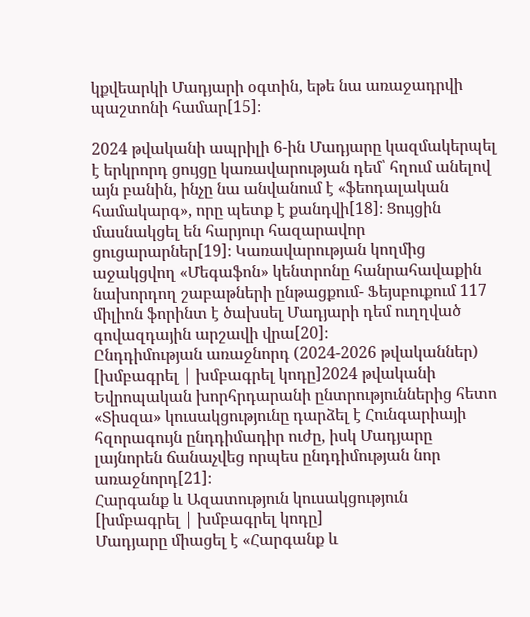կքվեարկի Մադյարի օգտին, եթե նա առաջադրվի պաշտոնի համար[15]։

2024 թվականի ապրիլի 6-ին Մադյարը կազմակերպել է երկրորդ ցույցը կառավարության դեմ՝ հղում անելով այն բանին, ինչը նա անվանում է «ֆեոդալական համակարգ», որը պետք է քանդվի[18]։ Ցույցին մասնակցել են հարյուր հազարավոր ցուցարարներ[19]։ Կառավարության կողմից աջակցվող «Մեգաֆոն» կենտրոնը հանրահավաքին նախորդող շաբաթների ընթացքում- Ֆեյսբուքում 117 միլիոն ֆորինտ է ծախսել Մադյարի դեմ ուղղված գովազդային արշավի վրա[20]։
Ընդդիմության առաջնորդ (2024-2026 թվականներ)
[խմբագրել | խմբագրել կոդը]2024 թվականի Եվրոպական խորհրդարանի ընտրություններից հետո «Տիսզա» կուսակցությունը դարձել է Հունգարիայի հզորագույն ընդդիմադիր ուժը, իսկ Մադյարը լայնորեն ճանաչվեց որպես ընդդիմության նոր առաջնորդ[21]։
Հարգանք և Ազատություն կուսակցություն
[խմբագրել | խմբագրել կոդը]
Մադյարը միացել է «Հարգանք և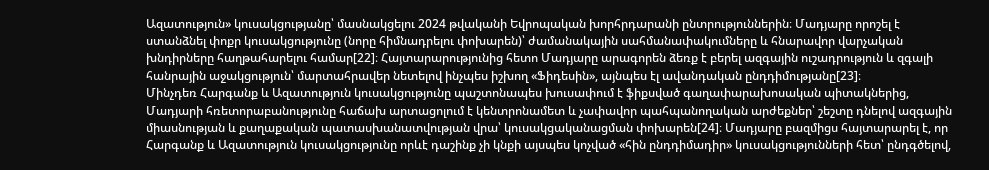Ազատություն» կուսակցությանը՝ մասնակցելու 2024 թվականի Եվրոպական խորհրդարանի ընտրություններին։ Մադյարը որոշել է ստանձնել փոքր կուսակցությունը (նորը հիմնադրելու փոխարեն)՝ ժամանակային սահմանափակումները և հնարավոր վարչական խնդիրները հաղթահարելու համար[22]։ Հայտարարությունից հետո Մադյարը արագորեն ձեռք է բերել ազգային ուշադրություն և զգալի հանրային աջակցություն՝ մարտահրավեր նետելով ինչպես իշխող «Ֆիդեսին», այնպես էլ ավանդական ընդդիմությանը[23]։
Մինչդեռ Հարգանք և Ազատություն կուսակցությունը պաշտոնապես խուսափում է ֆիքսված գաղափարախոսական պիտակներից, Մադյարի հռետորաբանությունը հաճախ արտացոլում է կենտրոնամետ և չափավոր պահպանողական արժեքներ՝ շեշտը դնելով ազգային միասնության և քաղաքական պատասխանատվության վրա՝ կուսակցականացման փոխարեն[24]։ Մադյարը բազմիցս հայտարարել է, որ Հարգանք և Ազատություն կուսակցությունը որևէ դաշինք չի կնքի այսպես կոչված «հին ընդդիմադիր» կուսակցությունների հետ՝ ընդգծելով,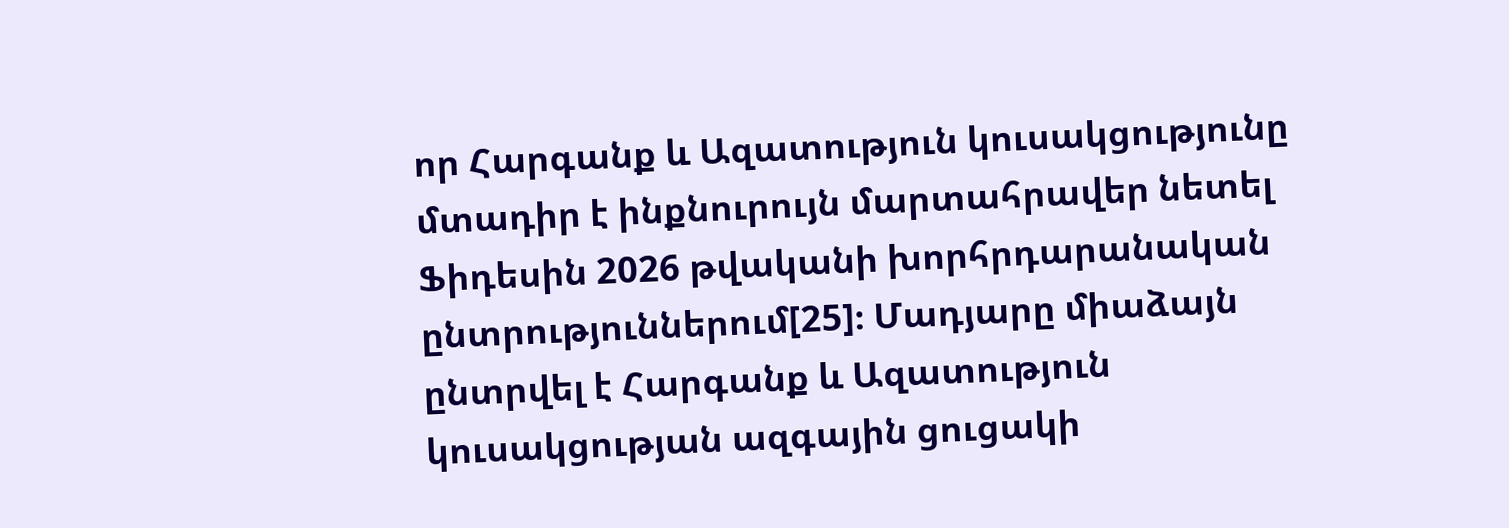որ Հարգանք և Ազատություն կուսակցությունը մտադիր է ինքնուրույն մարտահրավեր նետել Ֆիդեսին 2026 թվականի խորհրդարանական ընտրություններում[25]։ Մադյարը միաձայն ընտրվել է Հարգանք և Ազատություն կուսակցության ազգային ցուցակի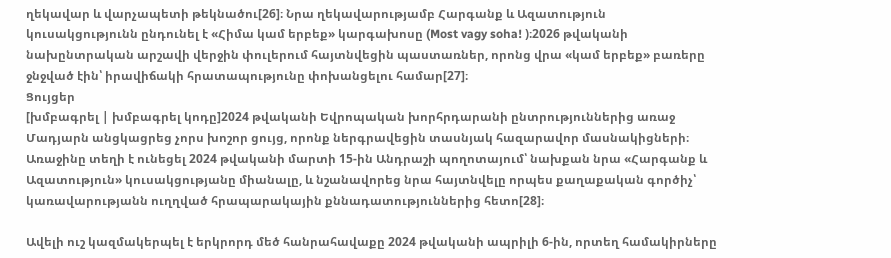ղեկավար և վարչապետի թեկնածու[26]։ Նրա ղեկավարությամբ Հարգանք և Ազատություն կուսակցությունն ընդունել է «Հիմա կամ երբեք» կարգախոսը (Most vagy soha! )։2026 թվականի նախընտրական արշավի վերջին փուլերում հայտնվեցին պաստառներ, որոնց վրա «կամ երբեք» բառերը ջնջված էին՝ իրավիճակի հրատապությունը փոխանցելու համար[27]։
Ցույցեր
[խմբագրել | խմբագրել կոդը]2024 թվականի Եվրոպական խորհրդարանի ընտրություններից առաջ Մադյարն անցկացրեց չորս խոշոր ցույց, որոնք ներգրավեցին տասնյակ հազարավոր մասնակիցների։ Առաջինը տեղի է ունեցել 2024 թվականի մարտի 15-ին Անդրաշի պողոտայում՝ նախքան նրա «Հարգանք և Ազատություն» կուսակցությանը միանալը, և նշանավորեց նրա հայտնվելը որպես քաղաքական գործիչ՝ կառավարությանն ուղղված հրապարակային քննադատություններից հետո[28]։

Ավելի ուշ կազմակերպել է երկրորդ մեծ հանրահավաքը 2024 թվականի ապրիլի 6-ին, որտեղ համակիրները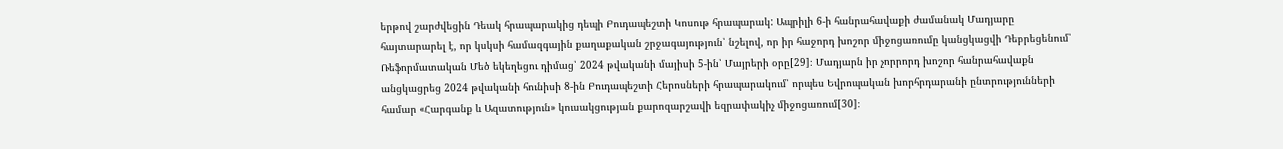երթով շարժվեցին Դեակ հրապարակից դեպի Բուդապեշտի Կոսութ հրապարակ: Ապրիլի 6-ի հանրահավաքի ժամանակ Մադյարը հայտարարել է, որ կսկսի համազգային քաղաքական շրջագայություն՝ նշելով, որ իր հաջորդ խոշոր միջոցառումը կանցկացվի Դեբրեցենում՝ Ռեֆորմատական Մեծ եկեղեցու դիմաց՝ 2024 թվականի մայիսի 5-ին՝ Մայրերի օրը[29]։ Մադյարն իր չորրորդ խոշոր հանրահավաքն անցկացրեց 2024 թվականի հունիսի 8-ին Բուդապեշտի Հերոսների հրապարակում՝ որպես Եվրոպական խորհրդարանի ընտրությունների համար «Հարգանք և Ազատություն» կուսակցության քարոզարշավի եզրափակիչ միջոցառում[30]։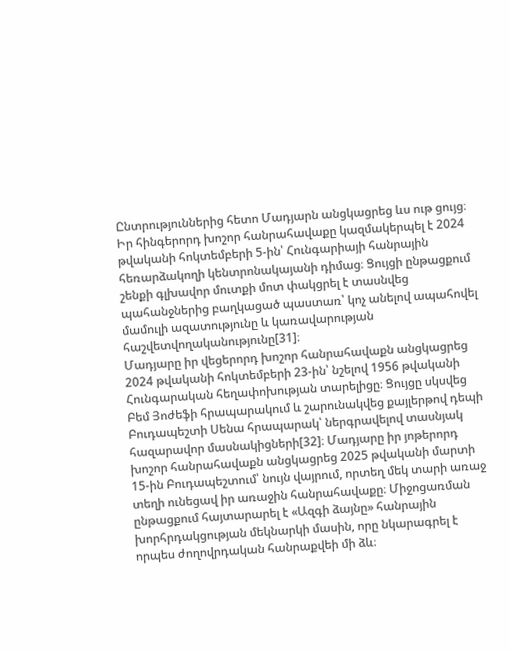Ընտրություններից հետո Մադյարն անցկացրեց ևս ութ ցույց։ Իր հինգերորդ խոշոր հանրահավաքը կազմակերպել է 2024 թվականի հոկտեմբերի 5-ին՝ Հունգարիայի հանրային հեռարձակողի կենտրոնակայանի դիմաց։ Ցույցի ընթացքում շենքի գլխավոր մուտքի մոտ փակցրել է տասնվեց պահանջներից բաղկացած պաստառ՝ կոչ անելով ապահովել մամուլի ազատությունը և կառավարության հաշվետվողականությունը[31]։
Մադյարը իր վեցերորդ խոշոր հանրահավաքն անցկացրեց 2024 թվականի հոկտեմբերի 23-ին՝ նշելով 1956 թվականի Հունգարական հեղափոխության տարելիցը։ Ցույցը սկսվեց Բեմ Յոժեֆի հրապարակում և շարունակվեց քայլերթով դեպի Բուդապեշտի Սենա հրապարակ՝ ներգրավելով տասնյակ հազարավոր մասնակիցների[32]։ Մադյարը իր յոթերորդ խոշոր հանրահավաքն անցկացրեց 2025 թվականի մարտի 15-ին Բուդապեշտում՝ նույն վայրում, որտեղ մեկ տարի առաջ տեղի ունեցավ իր առաջին հանրահավաքը։ Միջոցառման ընթացքում հայտարարել է «Ազգի ձայնը» հանրային խորհրդակցության մեկնարկի մասին, որը նկարագրել է որպես ժողովրդական հանրաքվեի մի ձև։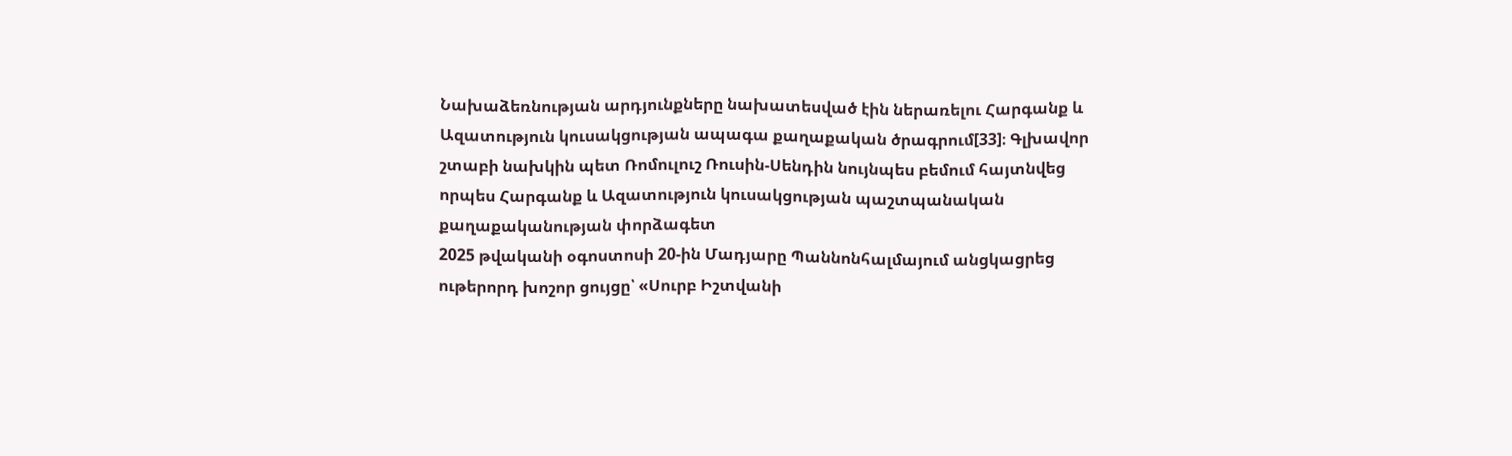Նախաձեռնության արդյունքները նախատեսված էին ներառելու Հարգանք և Ազատություն կուսակցության ապագա քաղաքական ծրագրում[33]։ Գլխավոր շտաբի նախկին պետ Ռոմուլուշ Ռուսին-Սենդին նույնպես բեմում հայտնվեց որպես Հարգանք և Ազատություն կուսակցության պաշտպանական քաղաքականության փորձագետ
2025 թվականի օգոստոսի 20-ին Մադյարը Պաննոնհալմայում անցկացրեց ութերորդ խոշոր ցույցը՝ «Սուրբ Իշտվանի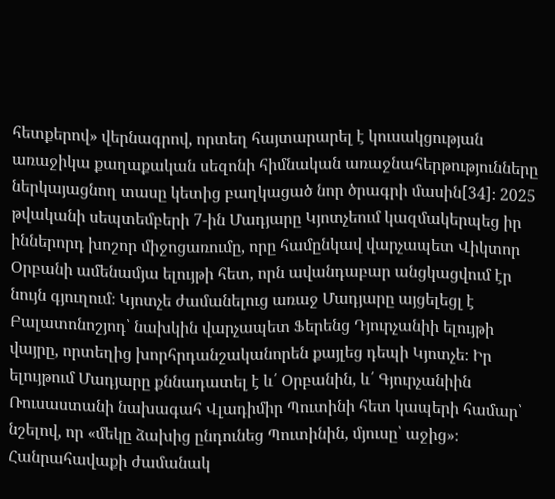հետքերով» վերնագրով, որտեղ հայտարարել է կուսակցության առաջիկա քաղաքական սեզոնի հիմնական առաջնահերթությունները ներկայացնող տասը կետից բաղկացած նոր ծրագրի մասին[34]։ 2025 թվականի սեպտեմբերի 7-ին Մադյարը Կյոտչեում կազմակերպեց իր իններորդ խոշոր միջոցառումը, որը համընկավ վարչապետ Վիկտոր Օրբանի ամենամյա ելույթի հետ, որն ավանդաբար անցկացվում էր նույն գյուղում։ Կյոտչե ժամանելուց առաջ Մադյարը այցելեցլ է Բալատոնոշյոդ՝ նախկին վարչապետ Ֆերենց Դյուրչանիի ելույթի վայրը, որտեղից խորհրդանշականորեն քայլեց դեպի Կյոտչե։ Իր ելույթում Մադյարը քննադատել է և՛ Օրբանին, և՛ Գյուրչանիին Ռուսաստանի նախագահ Վլադիմիր Պուտինի հետ կապերի համար՝ նշելով, որ «մեկը ձախից ընդունեց Պուտինին, մյուսը՝ աջից»։ Հանրահավաքի ժամանակ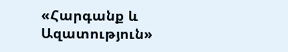«Հարգանք և Ազատություն»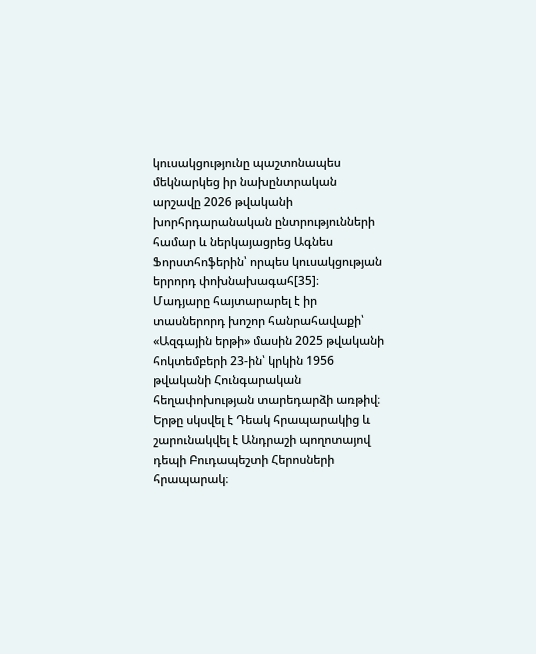կուսակցությունը պաշտոնապես մեկնարկեց իր նախընտրական արշավը 2026 թվականի խորհրդարանական ընտրությունների համար և ներկայացրեց Ագնես Ֆորստհոֆերին՝ որպես կուսակցության երրորդ փոխնախագահ[35]։
Մադյարը հայտարարել է իր տասներորդ խոշոր հանրահավաքի՝ «Ազգային երթի» մասին 2025 թվականի հոկտեմբերի 23-ին՝ կրկին 1956 թվականի Հունգարական հեղափոխության տարեդարձի առթիվ։ Երթը սկսվել է Դեակ հրապարակից և շարունակվել է Անդրաշի պողոտայով դեպի Բուդապեշտի Հերոսների հրապարակ։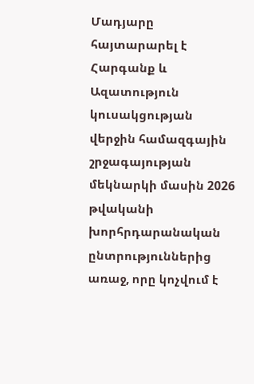Մադյարը հայտարարել է Հարգանք և Ազատություն կուսակցության վերջին համազգային շրջագայության մեկնարկի մասին 2026 թվականի խորհրդարանական ընտրություններից առաջ, որը կոչվում է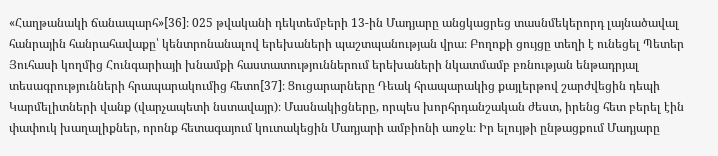«Հաղթանակի ճանապարհ»[36]։ 025 թվականի դեկտեմբերի 13-ին Մադյարը անցկացրեց տասնմեկերորդ լայնածավալ հանրային հանրահավաքը՝ կենտրոնանալով երեխաների պաշտպանության վրա։ Բողոքի ցույցը տեղի է ունեցել Պետեր Յուհասի կողմից Հունգարիայի խնամքի հաստատություններում երեխաների նկատմամբ բռնության ենթադրյալ տեսագրությունների հրապարակումից հետո[37]։ Ցուցարարները Դեակ հրապարակից քայլերթով շարժվեցին դեպի Կարմելիտների վանք (վարչապետի նստավայր)։ Մասնակիցները, որպես խորհրդանշական ժեստ, իրենց հետ բերել էին փափուկ խաղալիքներ, որոնք հետագայում կուտակեցին Մադյարի ամբիոնի առջև։ Իր ելույթի ընթացքում Մադյարը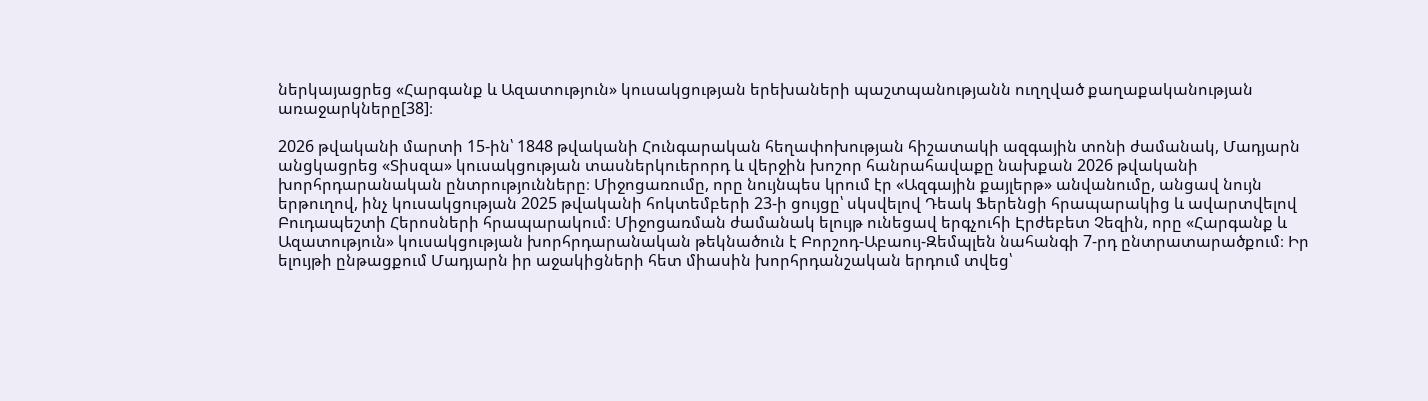ներկայացրեց «Հարգանք և Ազատություն» կուսակցության երեխաների պաշտպանությանն ուղղված քաղաքականության առաջարկները[38]։

2026 թվականի մարտի 15-ին՝ 1848 թվականի Հունգարական հեղափոխության հիշատակի ազգային տոնի ժամանակ, Մադյարն անցկացրեց «Տիսզա» կուսակցության տասներկուերորդ և վերջին խոշոր հանրահավաքը նախքան 2026 թվականի խորհրդարանական ընտրությունները։ Միջոցառումը, որը նույնպես կրում էր «Ազգային քայլերթ» անվանումը, անցավ նույն երթուղով, ինչ կուսակցության 2025 թվականի հոկտեմբերի 23-ի ցույցը՝ սկսվելով Դեակ Ֆերենցի հրապարակից և ավարտվելով Բուդապեշտի Հերոսների հրապարակում։ Միջոցառման ժամանակ ելույթ ունեցավ երգչուհի Էրժեբետ Չեզին, որը «Հարգանք և Ազատություն» կուսակցության խորհրդարանական թեկնածուն է Բորշոդ-Աբաույ-Զեմպլեն նահանգի 7-րդ ընտրատարածքում։ Իր ելույթի ընթացքում Մադյարն իր աջակիցների հետ միասին խորհրդանշական երդում տվեց՝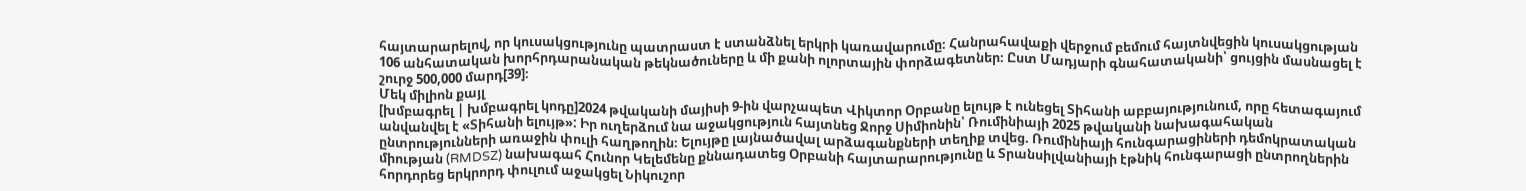հայտարարելով, որ կուսակցությունը պատրաստ է ստանձնել երկրի կառավարումը։ Հանրահավաքի վերջում բեմում հայտնվեցին կուսակցության 106 անհատական խորհրդարանական թեկնածուները և մի քանի ոլորտային փորձագետներ։ Ըստ Մադյարի գնահատականի՝ ցույցին մասնացել է շուրջ 500,000 մարդ[39]։
Մեկ միլիոն քայլ
[խմբագրել | խմբագրել կոդը]2024 թվականի մայիսի 9-ին վարչապետ Վիկտոր Օրբանը ելույթ է ունեցել Տիհանի աբբայությունում, որը հետագայում անվանվել է «Տիհանի ելույթ»: Իր ուղերձում նա աջակցություն հայտնեց Ջորջ Սիմիոնին՝ Ռումինիայի 2025 թվականի նախագահական ընտրությունների առաջին փուլի հաղթողին։ Ելույթը լայնածավալ արձագանքների տեղիք տվեց. Ռումինիայի հունգարացիների դեմոկրատական միության (RMDSZ) նախագահ Հունոր Կելեմենը քննադատեց Օրբանի հայտարարությունը և Տրանսիլվանիայի էթնիկ հունգարացի ընտրողներին հորդորեց երկրորդ փուլում աջակցել Նիկուշոր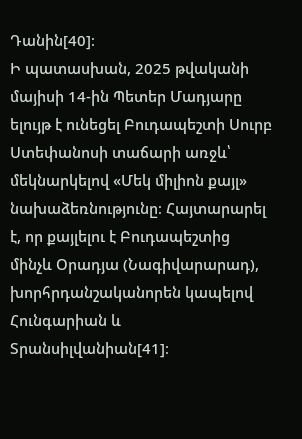Դանին[40]։
Ի պատասխան, 2025 թվականի մայիսի 14-ին Պետեր Մադյարը ելույթ է ունեցել Բուդապեշտի Սուրբ Ստեփանոսի տաճարի առջև՝ մեկնարկելով «Մեկ միլիոն քայլ» նախաձեռնությունը։ Հայտարարել է, որ քայլելու է Բուդապեշտից մինչև Օրադյա (Նագիվարարադ), խորհրդանշականորեն կապելով Հունգարիան և Տրանսիլվանիան[41]։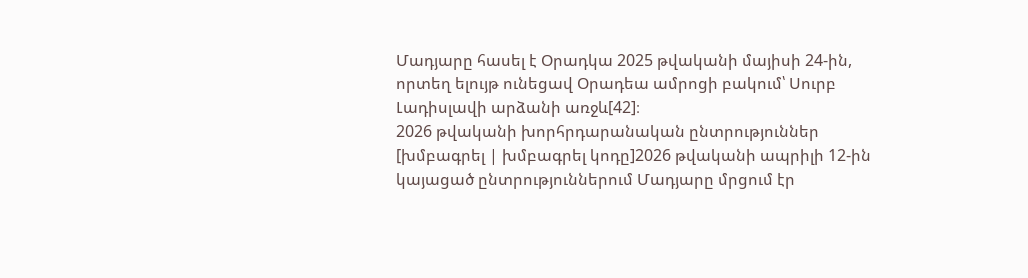Մադյարը հասել է Օրադկա 2025 թվականի մայիսի 24-ին, որտեղ ելույթ ունեցավ Օրադեա ամրոցի բակում՝ Սուրբ Լադիսլավի արձանի առջև[42]։
2026 թվականի խորհրդարանական ընտրություններ
[խմբագրել | խմբագրել կոդը]2026 թվականի ապրիլի 12-ին կայացած ընտրություններում Մադյարը մրցում էր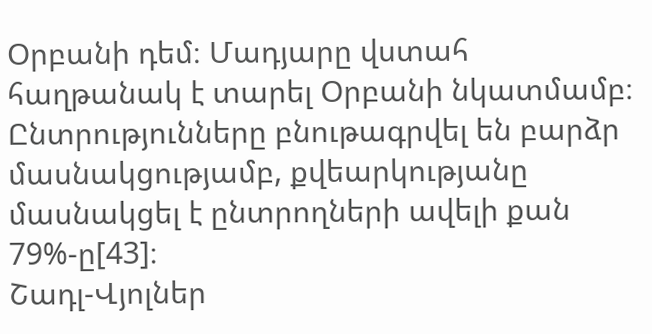Օրբանի դեմ։ Մադյարը վստահ հաղթանակ է տարել Օրբանի նկատմամբ։ Ընտրությունները բնութագրվել են բարձր մասնակցությամբ, քվեարկությանը մասնակցել է ընտրողների ավելի քան 79%-ը[43]։
Շադլ-Վյոլներ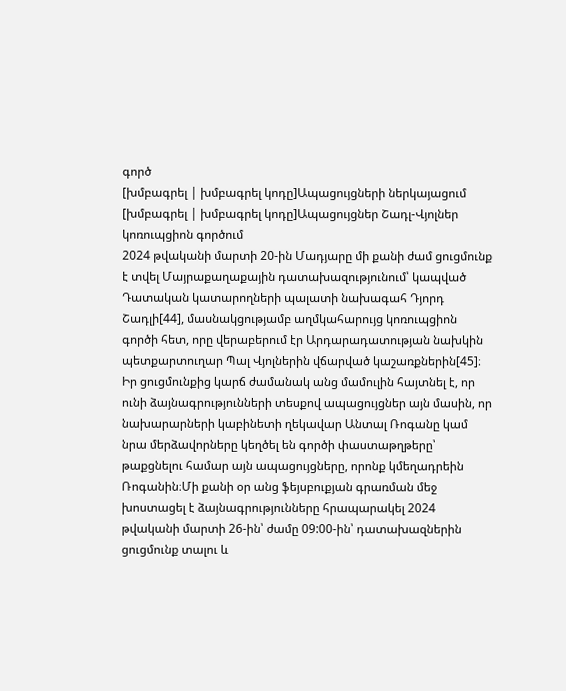գործ
[խմբագրել | խմբագրել կոդը]Ապացույցների ներկայացում
[խմբագրել | խմբագրել կոդը]Ապացույցներ Շադլ-Վյոլներ կոռուպցիոն գործում
2024 թվականի մարտի 20-ին Մադյարը մի քանի ժամ ցուցմունք է տվել Մայրաքաղաքային դատախազությունում՝ կապված Դատական կատարողների պալատի նախագահ Դյորդ Շադլի[44], մասնակցությամբ աղմկահարույց կոռուպցիոն գործի հետ, որը վերաբերում էր Արդարադատության նախկին պետքարտուղար Պալ Վյոլներին վճարված կաշառքներին[45]։ Իր ցուցմունքից կարճ ժամանակ անց մամուլին հայտնել է, որ ունի ձայնագրությունների տեսքով ապացույցներ այն մասին, որ նախարարների կաբինետի ղեկավար Անտալ Ռոգանը կամ նրա մերձավորները կեղծել են գործի փաստաթղթերը՝ թաքցնելու համար այն ապացույցները, որոնք կմեղադրեին Ռոգանին։Մի քանի օր անց ֆեյսբուքյան գրառման մեջ խոստացել է ձայնագրությունները հրապարակել 2024 թվականի մարտի 26-ին՝ ժամը 09:00-ին՝ դատախազներին ցուցմունք տալու և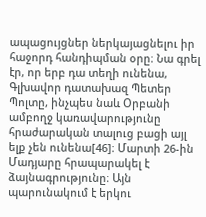ապացույցներ ներկայացնելու իր հաջորդ հանդիպման օրը։ Նա գրել էր, որ երբ դա տեղի ունենա, Գլխավոր դատախազ Պետեր Պոլտը, ինչպես նաև Օրբանի ամբողջ կառավարությունը հրաժարական տալուց բացի այլ ելք չեն ունենա[46]։ Մարտի 26-ին Մադյարը հրապարակել է ձայնագրությունը։ Այն պարունակում է երկու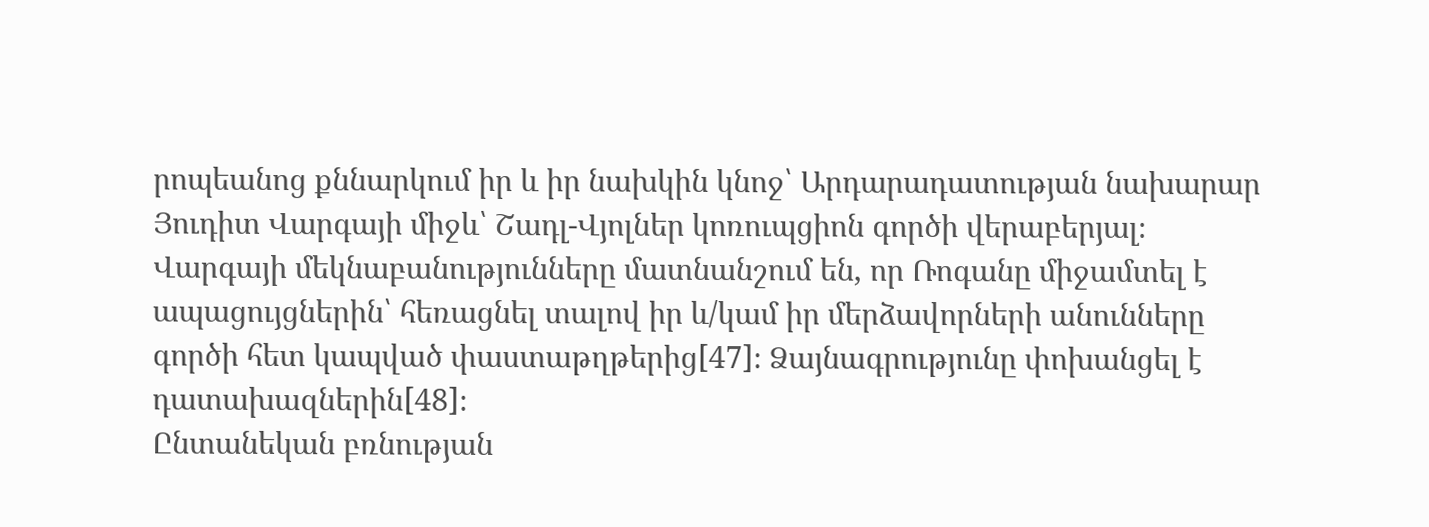րոպեանոց քննարկում իր և իր նախկին կնոջ՝ Արդարադատության նախարար Յուդիտ Վարգայի միջև՝ Շադլ-Վյոլներ կոռուպցիոն գործի վերաբերյալ։ Վարգայի մեկնաբանությունները մատնանշում են, որ Ռոգանը միջամտել է ապացույցներին՝ հեռացնել տալով իր և/կամ իր մերձավորների անունները գործի հետ կապված փաստաթղթերից[47]։ Ձայնագրությունը փոխանցել է դատախազներին[48]։
Ընտանեկան բռնության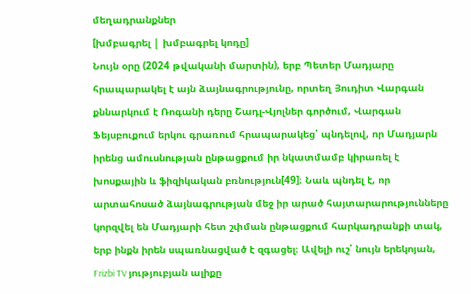մեղադրանքներ
[խմբագրել | խմբագրել կոդը]
Նույն օրը (2024 թվականի մարտին), երբ Պետեր Մադյարը հրապարակել է այն ձայնագրությունը, որտեղ Յուդիտ Վարգան քննարկում է Ռոգանի դերը Շադլ-Վյոլներ գործում, Վարգան Ֆեյսբուքում երկու գրառում հրապարակեց՝ պնդելով, որ Մադյարն իրենց ամուսնության ընթացքում իր նկատմամբ կիրառել է խոսքային և ֆիզիկական բռնություն[49]։ Նաև պնդել է, որ արտահոսած ձայնագրության մեջ իր արած հայտարարությունները կորզվել են Մադյարի հետ շփման ընթացքում հարկադրանքի տակ, երբ ինքն իրեն սպառնացված է զգացել։ Ավելի ուշ՝ նույն երեկոյան, Frizbi TV յություբյան ալիքը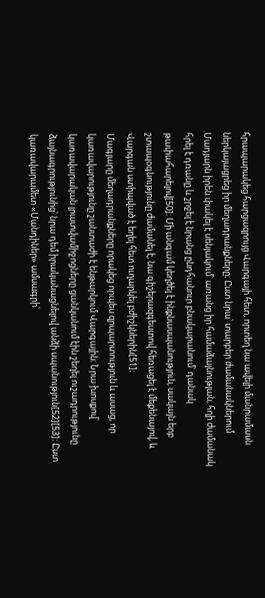հրապարակեց հարցազրույց Վարգայի հետ, որտեղ նա ավելի մանրամասն ներկայացրեց իր մեղադրանքները։ Ըստ նրա՝ տարբեր ժամանակներում Մադյարն իրեն փակել է սենյակում՝ առանց իր համաձայնության, հղի ժամանակ հրել է դռանը և շրջել է նրանց ընդհանուր բնակարանում՝ դանակ թափահարելով[50]։ Մի անգամ կեղծել է ինքնասպանություն, սակայն երբ շտապօգնությունը ժամանել է, նա գիշերազգեստով հեռացել է մեքենայով, և Վարգան ստիպված է եղել հետ ուղարկել բժիշկներին[51]։
Մագյարը մեղադրանքները որակեց որպես զրպարտություն և ասաց, որ կառավարությունը շանտաժի է ենթարկում Վարգային։ Նրա խոսքով՝ կառավարական լրատվամիջոցները ցանկանում էին շեղել ուշադրությունը ձայնագրությունից՝ նրա դեմ իրականացնելով անձի սպանություն[52][53]։ Ըստ կառավարամետ «Մանդիներ» ամսագրի՝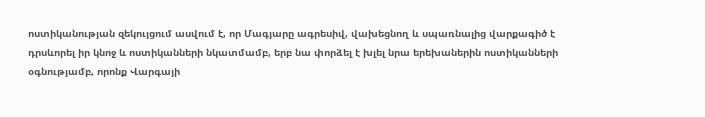ոստիկանության զեկույցում ասվում է, որ Մագյարը ագրեսիվ, վախեցնող և սպառնալից վարքագիծ է դրսևորել իր կնոջ և ոստիկանների նկատմամբ, երբ նա փորձել է խլել նրա երեխաներին ոստիկանների օգնությամբ, որոնք Վարգայի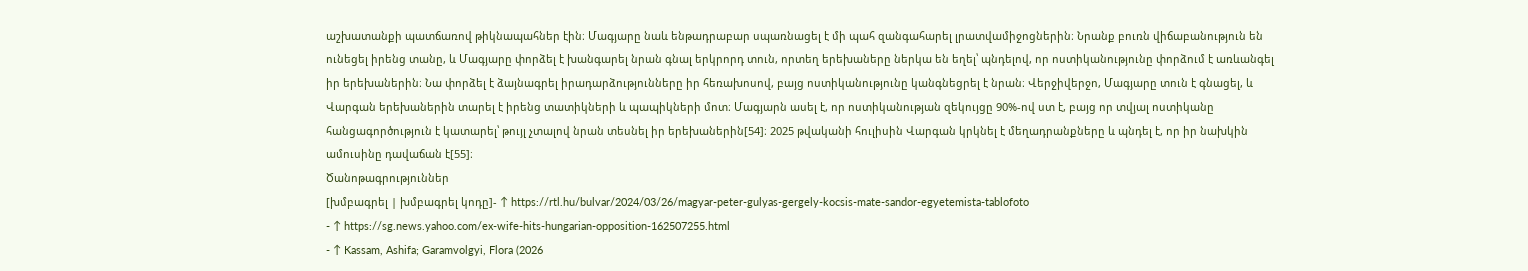աշխատանքի պատճառով թիկնապահներ էին։ Մագյարը նաև ենթադրաբար սպառնացել է մի պահ զանգահարել լրատվամիջոցներին։ Նրանք բուռն վիճաբանություն են ունեցել իրենց տանը, և Մագյարը փորձել է խանգարել նրան գնալ երկրորդ տուն, որտեղ երեխաները ներկա են եղել՝ պնդելով, որ ոստիկանությունը փորձում է առևանգել իր երեխաներին։ Նա փորձել է ձայնագրել իրադարձությունները իր հեռախոսով, բայց ոստիկանությունը կանգնեցրել է նրան։ Վերջիվերջո, Մագյարը տուն է գնացել, և Վարգան երեխաներին տարել է իրենց տատիկների և պապիկների մոտ։ Մագյարն ասել է, որ ոստիկանության զեկույցը 90%-ով ստ է, բայց որ տվյալ ոստիկանը հանցագործություն է կատարել՝ թույլ չտալով նրան տեսնել իր երեխաներին[54]։ 2025 թվականի հուլիսին Վարգան կրկնել է մեղադրանքները և պնդել է, որ իր նախկին ամուսինը դավաճան է[55]։
Ծանոթագրություններ
[խմբագրել | խմբագրել կոդը]- ↑ https://rtl.hu/bulvar/2024/03/26/magyar-peter-gulyas-gergely-kocsis-mate-sandor-egyetemista-tablofoto
- ↑ https://sg.news.yahoo.com/ex-wife-hits-hungarian-opposition-162507255.html
- ↑ Kassam, Ashifa; Garamvolgyi, Flora (2026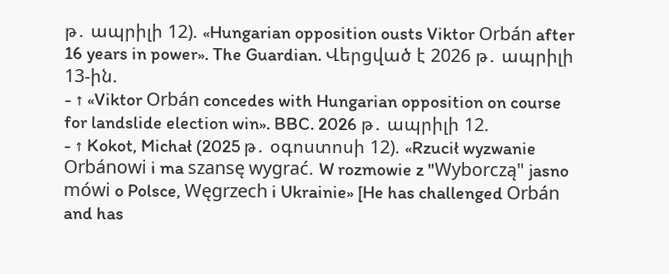թ․ ապրիլի 12). «Hungarian opposition ousts Viktor Orbán after 16 years in power». The Guardian. Վերցված է 2026 թ․ ապրիլի 13-ին.
- ↑ «Viktor Orbán concedes with Hungarian opposition on course for landslide election win». BBC. 2026 թ․ ապրիլի 12.
- ↑ Kokot, Michał (2025 թ․ օգոստոսի 12). «Rzucił wyzwanie Orbánowi i ma szansę wygrać. W rozmowie z "Wyborczą" jasno mówi o Polsce, Węgrzech i Ukrainie» [He has challenged Orbán and has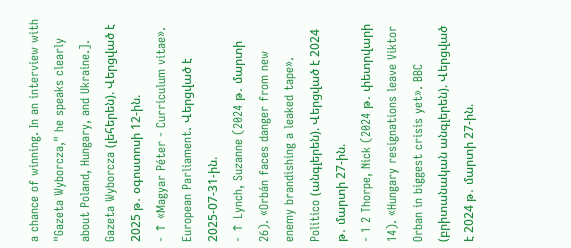a chance of winning. In an interview with "Gazeta Wyborcza," he speaks clearly about Poland, Hungary, and Ukraine.]. Gazeta Wyborcza (լեհերեն). Վերցված է 2025 թ․ օգոստոսի 12-ին.
- ↑ «Magyar Péter - Curriculum vitae». European Parliament. Վերցված է 2025-07-31-ին.
- ↑ Lynch, Suzanne (2024 թ․ մարտի 26). «Orbán faces danger from new enemy brandishing a leaked tape». Politico (անգլերեն). Վերցված է 2024 թ․ մարտի 27-ին.
- 1 2 Thorpe, Nick (2024 թ․ փետրվարի 14). «Hungary resignations leave Viktor Orban in biggest crisis yet». BBC (բրիտանական անգլերեն). Վերցված է 2024 թ․ մարտի 27-ին.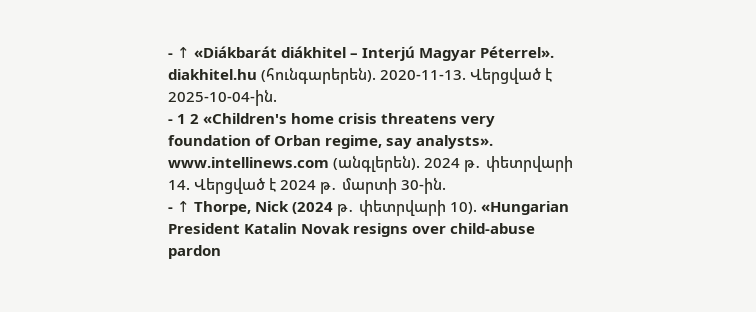- ↑ «Diákbarát diákhitel – Interjú Magyar Péterrel». diakhitel.hu (հունգարերեն). 2020-11-13. Վերցված է 2025-10-04-ին.
- 1 2 «Children's home crisis threatens very foundation of Orban regime, say analysts». www.intellinews.com (անգլերեն). 2024 թ․ փետրվարի 14. Վերցված է 2024 թ․ մարտի 30-ին.
- ↑ Thorpe, Nick (2024 թ․ փետրվարի 10). «Hungarian President Katalin Novak resigns over child-abuse pardon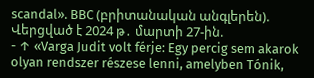scandal». BBC (բրիտանական անգլերեն). Վերցված է 2024 թ․ մարտի 27-ին.
- ↑ «Varga Judit volt férje: Egy percig sem akarok olyan rendszer részese lenni, amelyben Tónik,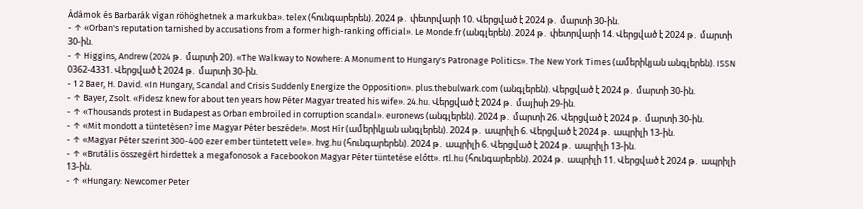Ádámok és Barbarák vígan röhöghetnek a markukba». telex (հունգարերեն). 2024 թ․ փետրվարի 10. Վերցված է 2024 թ․ մարտի 30-ին.
- ↑ «Orban's reputation tarnished by accusations from a former high-ranking official». Le Monde.fr (անգլերեն). 2024 թ․ փետրվարի 14. Վերցված է 2024 թ․ մարտի 30-ին.
- ↑ Higgins, Andrew (2024 թ․ մարտի 20). «The Walkway to Nowhere: A Monument to Hungary's Patronage Politics». The New York Times (ամերիկյան անգլերեն). ISSN 0362-4331. Վերցված է 2024 թ․ մարտի 30-ին.
- 1 2 Baer, H. David. «In Hungary, Scandal and Crisis Suddenly Energize the Opposition». plus.thebulwark.com (անգլերեն). Վերցված է 2024 թ․ մարտի 30-ին.
- ↑ Bayer, Zsolt. «Fidesz knew for about ten years how Péter Magyar treated his wife». 24.hu. Վերցված է 2024 թ․ մայիսի 29-ին.
- ↑ «Thousands protest in Budapest as Orban embroiled in corruption scandal». euronews (անգլերեն). 2024 թ․ մարտի 26. Վերցված է 2024 թ․ մարտի 30-ին.
- ↑ «Mit mondott a tüntetésen? Íme Magyar Péter beszéde!». Most Hír (ամերիկյան անգլերեն). 2024 թ․ ապրիլի 6. Վերցված է 2024 թ․ ապրիլի 13-ին.
- ↑ «Magyar Péter szerint 300-400 ezer ember tüntetett vele». hvg.hu (հունգարերեն). 2024 թ․ ապրիլի 6. Վերցված է 2024 թ․ ապրիլի 13-ին.
- ↑ «Brutális összegért hirdettek a megafonosok a Facebookon Magyar Péter tüntetése előtt». rtl.hu (հունգարերեն). 2024 թ․ ապրիլի 11. Վերցված է 2024 թ․ ապրիլի 13-ին.
- ↑ «Hungary: Newcomer Peter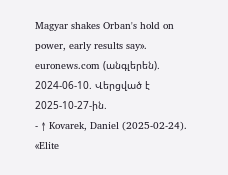Magyar shakes Orban's hold on power, early results say». euronews.com (անգլերեն). 2024-06-10. Վերցված է 2025-10-27-ին.
- ↑ Kovarek, Daniel (2025-02-24). «Elite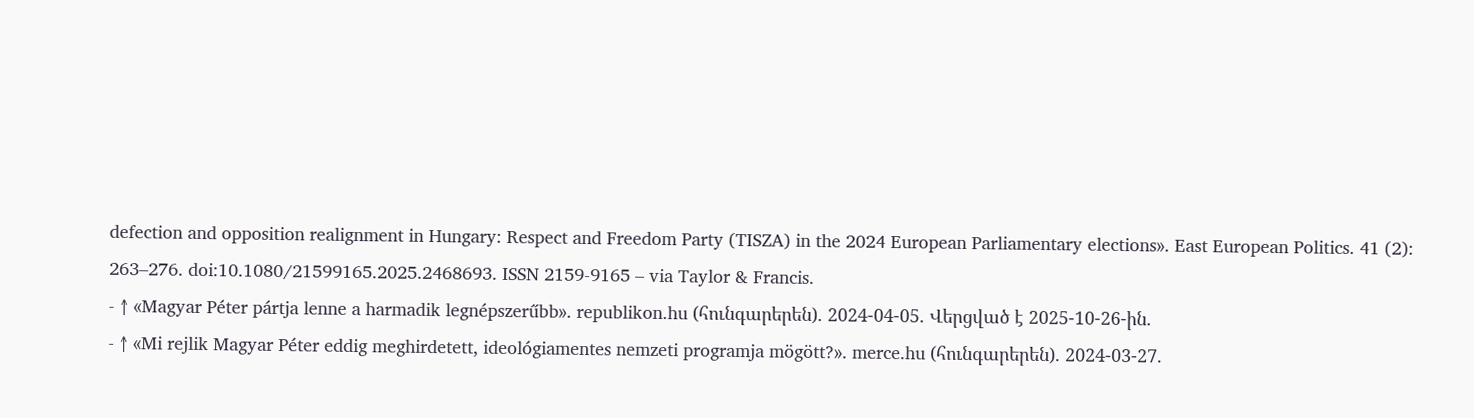defection and opposition realignment in Hungary: Respect and Freedom Party (TISZA) in the 2024 European Parliamentary elections». East European Politics. 41 (2): 263–276. doi:10.1080/21599165.2025.2468693. ISSN 2159-9165 – via Taylor & Francis.
- ↑ «Magyar Péter pártja lenne a harmadik legnépszerűbb». republikon.hu (հունգարերեն). 2024-04-05. Վերցված է 2025-10-26-ին.
- ↑ «Mi rejlik Magyar Péter eddig meghirdetett, ideológiamentes nemzeti programja mögött?». merce.hu (հունգարերեն). 2024-03-27.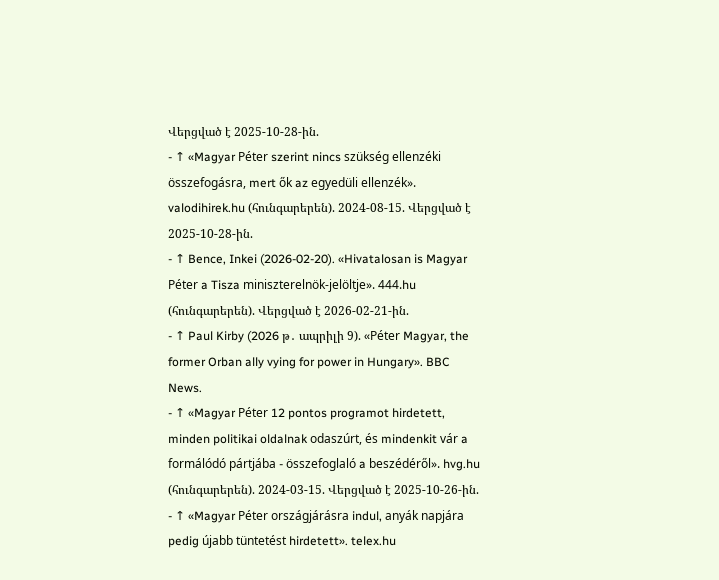Վերցված է 2025-10-28-ին.
- ↑ «Magyar Péter szerint nincs szükség ellenzéki összefogásra, mert ők az egyedüli ellenzék». valodihirek.hu (հունգարերեն). 2024-08-15. Վերցված է 2025-10-28-ին.
- ↑ Bence, Inkei (2026-02-20). «Hivatalosan is Magyar Péter a Tisza miniszterelnök-jelöltje». 444.hu (հունգարերեն). Վերցված է 2026-02-21-ին.
- ↑ Paul Kirby (2026 թ․ ապրիլի 9). «Péter Magyar, the former Orban ally vying for power in Hungary». BBC News.
- ↑ «Magyar Péter 12 pontos programot hirdetett, minden politikai oldalnak odaszúrt, és mindenkit vár a formálódó pártjába - összefoglaló a beszédéről». hvg.hu (հունգարերեն). 2024-03-15. Վերցված է 2025-10-26-ին.
- ↑ «Magyar Péter országjárásra indul, anyák napjára pedig újabb tüntetést hirdetett». telex.hu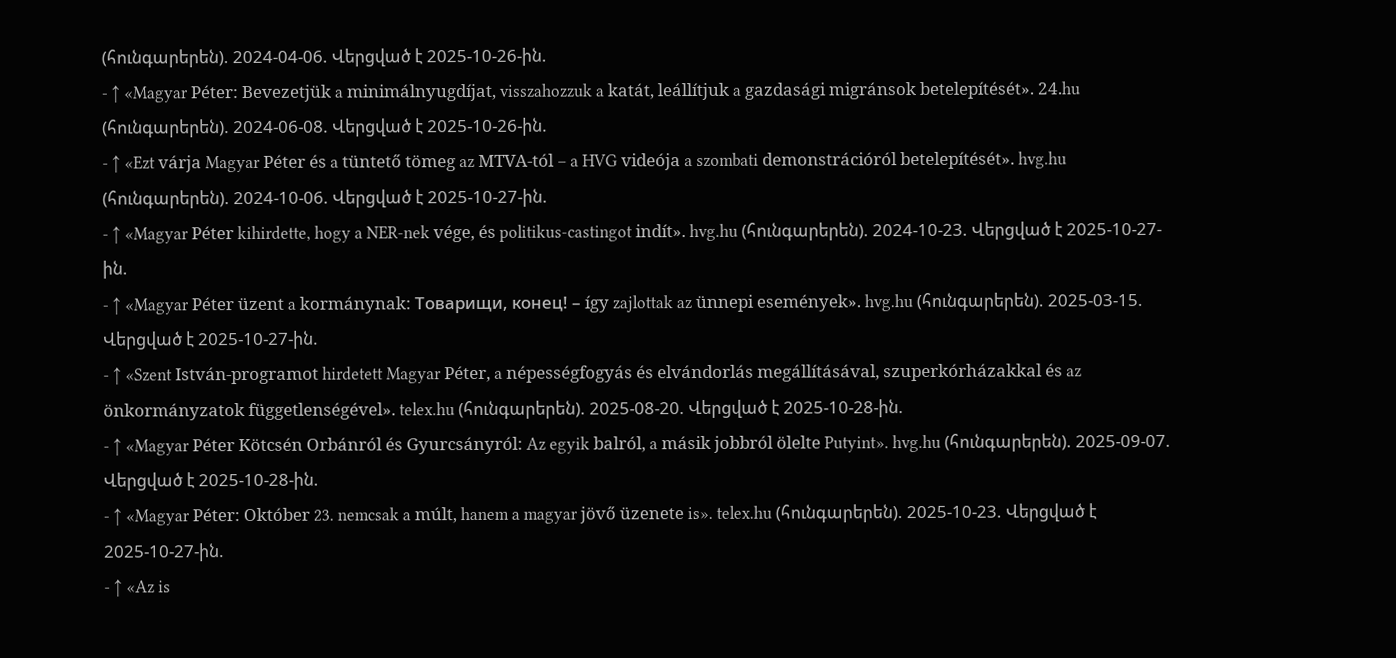(հունգարերեն). 2024-04-06. Վերցված է 2025-10-26-ին.
- ↑ «Magyar Péter: Bevezetjük a minimálnyugdíjat, visszahozzuk a katát, leállítjuk a gazdasági migránsok betelepítését». 24.hu (հունգարերեն). 2024-06-08. Վերցված է 2025-10-26-ին.
- ↑ «Ezt várja Magyar Péter és a tüntető tömeg az MTVA-tól – a HVG videója a szombati demonstrációról betelepítését». hvg.hu (հունգարերեն). 2024-10-06. Վերցված է 2025-10-27-ին.
- ↑ «Magyar Péter kihirdette, hogy a NER-nek vége, és politikus-castingot indít». hvg.hu (հունգարերեն). 2024-10-23. Վերցված է 2025-10-27-ին.
- ↑ «Magyar Péter üzent a kormánynak: Товарищи, конец! – így zajlottak az ünnepi események». hvg.hu (հունգարերեն). 2025-03-15. Վերցված է 2025-10-27-ին.
- ↑ «Szent István-programot hirdetett Magyar Péter, a népességfogyás és elvándorlás megállításával, szuperkórházakkal és az önkormányzatok függetlenségével». telex.hu (հունգարերեն). 2025-08-20. Վերցված է 2025-10-28-ին.
- ↑ «Magyar Péter Kötcsén Orbánról és Gyurcsányról: Az egyik balról, a másik jobbról ölelte Putyint». hvg.hu (հունգարերեն). 2025-09-07. Վերցված է 2025-10-28-ին.
- ↑ «Magyar Péter: Október 23. nemcsak a múlt, hanem a magyar jövő üzenete is». telex.hu (հունգարերեն). 2025-10-23. Վերցված է 2025-10-27-ին.
- ↑ «Az is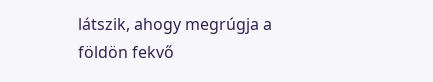látszik, ahogy megrúgja a földön fekvő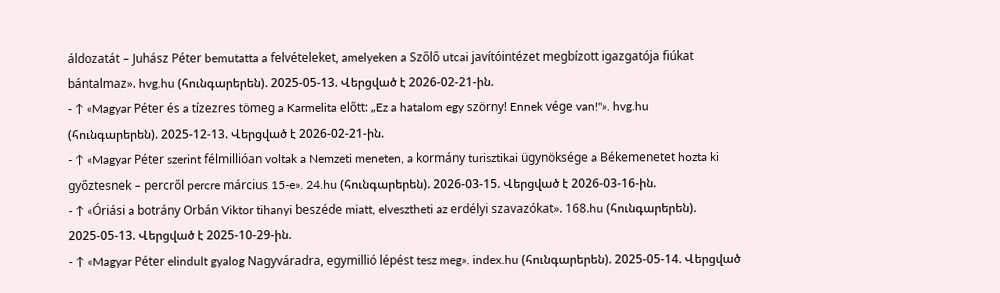áldozatát – Juhász Péter bemutatta a felvételeket, amelyeken a Szőlő utcai javítóintézet megbízott igazgatója fiúkat bántalmaz». hvg.hu (հունգարերեն). 2025-05-13. Վերցված է 2026-02-21-ին.
- ↑ «Magyar Péter és a tízezres tömeg a Karmelita előtt: „Ez a hatalom egy szörny! Ennek vége van!"». hvg.hu (հունգարերեն). 2025-12-13. Վերցված է 2026-02-21-ին.
- ↑ «Magyar Péter szerint félmillióan voltak a Nemzeti meneten, a kormány turisztikai ügynöksége a Békemenetet hozta ki győztesnek – percről percre március 15-e». 24.hu (հունգարերեն). 2026-03-15. Վերցված է 2026-03-16-ին.
- ↑ «Óriási a botrány Orbán Viktor tihanyi beszéde miatt, elvesztheti az erdélyi szavazókat». 168.hu (հունգարերեն). 2025-05-13. Վերցված է 2025-10-29-ին.
- ↑ «Magyar Péter elindult gyalog Nagyváradra, egymillió lépést tesz meg». index.hu (հունգարերեն). 2025-05-14. Վերցված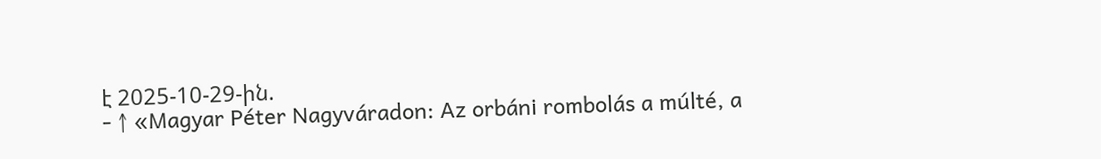է 2025-10-29-ին.
- ↑ «Magyar Péter Nagyváradon: Az orbáni rombolás a múlté, a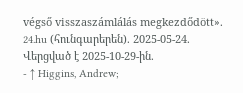végső visszaszámlálás megkezdődött». 24.hu (հունգարերեն). 2025-05-24. Վերցված է 2025-10-29-ին.
- ↑ Higgins, Andrew;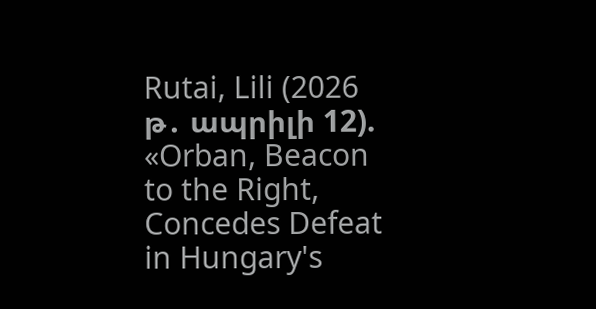Rutai, Lili (2026 թ․ ապրիլի 12). «Orban, Beacon to the Right, Concedes Defeat in Hungary's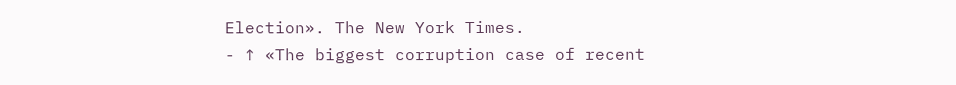Election». The New York Times.
- ↑ «The biggest corruption case of recent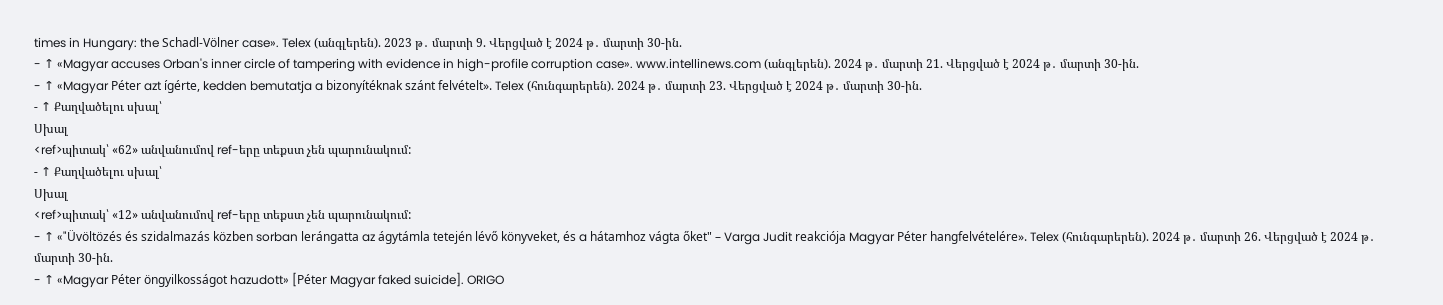times in Hungary: the Schadl-Völner case». Telex (անգլերեն). 2023 թ․ մարտի 9. Վերցված է 2024 թ․ մարտի 30-ին.
- ↑ «Magyar accuses Orban's inner circle of tampering with evidence in high-profile corruption case». www.intellinews.com (անգլերեն). 2024 թ․ մարտի 21. Վերցված է 2024 թ․ մարտի 30-ին.
- ↑ «Magyar Péter azt ígérte, kedden bemutatja a bizonyítéknak szánt felvételt». Telex (հունգարերեն). 2024 թ․ մարտի 23. Վերցված է 2024 թ․ մարտի 30-ին.
- ↑ Քաղվածելու սխալ՝
Սխալ
<ref>պիտակ՝ «62» անվանումով ref-երը տեքստ չեն պարունակում:
- ↑ Քաղվածելու սխալ՝
Սխալ
<ref>պիտակ՝ «12» անվանումով ref-երը տեքստ չեն պարունակում:
- ↑ «"Üvöltözés és szidalmazás közben sorban lerángatta az ágytámla tetején lévő könyveket, és a hátamhoz vágta őket" – Varga Judit reakciója Magyar Péter hangfelvételére». Telex (հունգարերեն). 2024 թ․ մարտի 26. Վերցված է 2024 թ․ մարտի 30-ին.
- ↑ «Magyar Péter öngyilkosságot hazudott» [Péter Magyar faked suicide]. ORIGO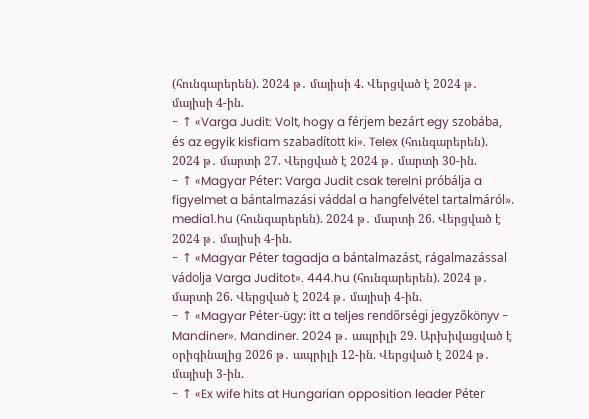(հունգարերեն). 2024 թ․ մայիսի 4. Վերցված է 2024 թ․ մայիսի 4-ին.
- ↑ «Varga Judit: Volt, hogy a férjem bezárt egy szobába, és az egyik kisfiam szabadított ki». Telex (հունգարերեն). 2024 թ․ մարտի 27. Վերցված է 2024 թ․ մարտի 30-ին.
- ↑ «Magyar Péter: Varga Judit csak terelni próbálja a figyelmet a bántalmazási váddal a hangfelvétel tartalmáról». media1.hu (հունգարերեն). 2024 թ․ մարտի 26. Վերցված է 2024 թ․ մայիսի 4-ին.
- ↑ «Magyar Péter tagadja a bántalmazást, rágalmazással vádolja Varga Juditot». 444.hu (հունգարերեն). 2024 թ․ մարտի 26. Վերցված է 2024 թ․ մայիսի 4-ին.
- ↑ «Magyar Péter-ügy: itt a teljes rendőrségi jegyzőkönyv - Mandiner». Mandiner. 2024 թ․ ապրիլի 29. Արխիվացված է օրիգինալից 2026 թ․ ապրիլի 12-ին. Վերցված է 2024 թ․ մայիսի 3-ին.
- ↑ «Ex wife hits at Hungarian opposition leader Péter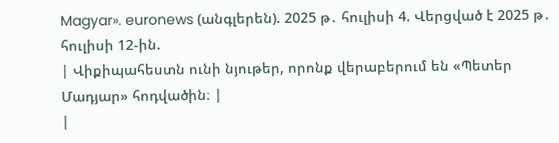Magyar». euronews (անգլերեն). 2025 թ․ հուլիսի 4. Վերցված է 2025 թ․ հուլիսի 12-ին.
| Վիքիպահեստն ունի նյութեր, որոնք վերաբերում են «Պետեր Մադյար» հոդվածին։ |
|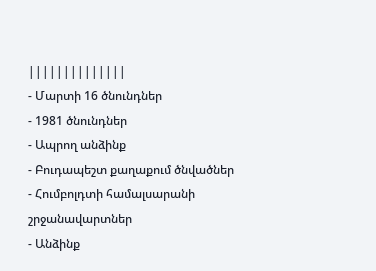||||||||||||||
- Մարտի 16 ծնունդներ
- 1981 ծնունդներ
- Ապրող անձինք
- Բուդապեշտ քաղաքում ծնվածներ
- Հումբոլդտի համալսարանի շրջանավարտներ
- Անձինք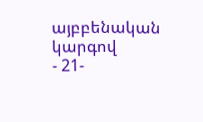այբբենական կարգով
- 21-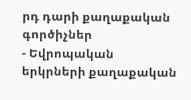րդ դարի քաղաքական գործիչներ
- Եվրոպական երկրների քաղաքական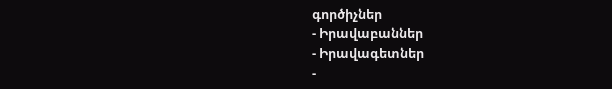գործիչներ
- Իրավաբաններ
- Իրավագետներ
-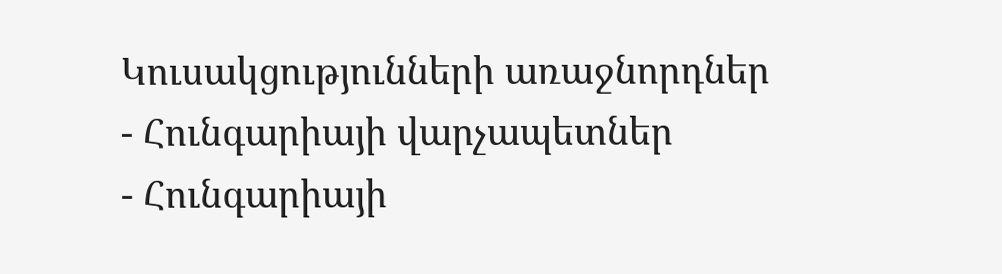Կուսակցությունների առաջնորդներ
- Հունգարիայի վարչապետներ
- Հունգարիայի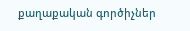քաղաքական գործիչներ